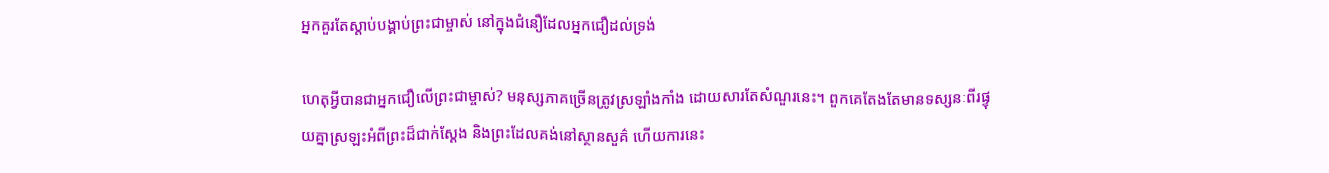អ្នកគួរតែស្ដាប់បង្គាប់ព្រះជាម្ចាស់ នៅក្នុងជំនឿដែលអ្នកជឿដល់ទ្រង់

ហេតុអ្វីបានជាអ្នកជឿលើព្រះជាម្ចាស់? មនុស្សភាគច្រើនត្រូវស្រឡាំងកាំង ដោយសារតែសំណួរនេះ។ ពួកគេតែងតែមានទស្សនៈពីរផ្ទុយគ្នាស្រឡះអំពីព្រះដ៏ជាក់ស្ដែង និងព្រះដែលគង់នៅស្ថានសួគ៌ ហើយការនេះ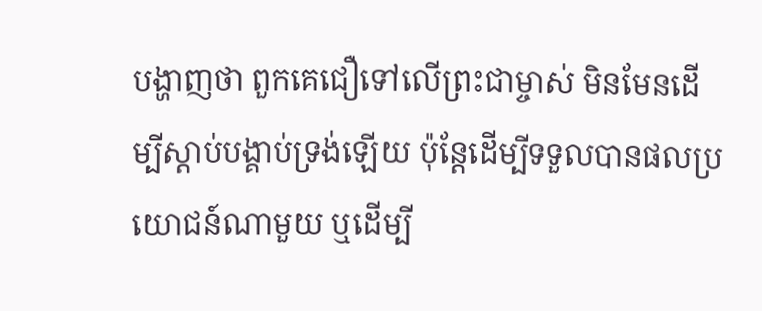បង្ហាញថា ពួកគេជឿទៅលើព្រះជាម្ចាស់ មិនមែនដើម្បីស្ដាប់បង្គាប់ទ្រង់ឡើយ ប៉ុន្តែដើម្បីទទួលបានផលប្រយោជន៍ណាមួយ ឬដើម្បី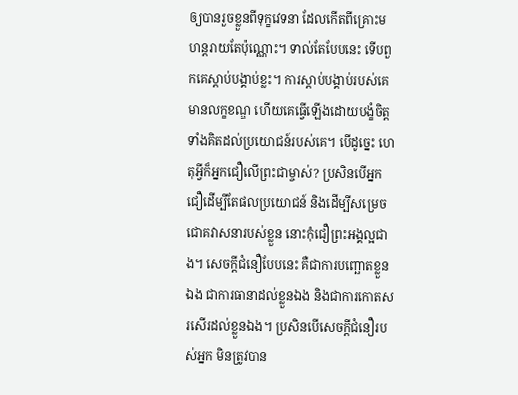ឲ្យបានរួចខ្លួនពីទុក្ខវេទនា ដែលកើតពីគ្រោះមហន្តរាយតែប៉ុណ្ណោះ។ ទាល់តែបែបនេះ ទើបពួកគេស្ដាប់បង្គាប់ខ្លះ។ ការស្ដាប់បង្គាប់របស់គេមានលក្ខខណ្ឌ ហើយគេធ្វើឡើងដោយបង្ខំចិត្ត ទាំងគិតដល់ប្រយោជន៍របស់គេ។ បើដូច្នេះ ហេតុអ្វីក៏អ្នកជឿលើព្រះជាម្ចាស់? ប្រសិនបើអ្នកជឿដើម្បីតែផលប្រយោជន៍ និងដើម្បីសម្រេចជោគវាសនារបស់ខ្លួន នោះកុំជឿព្រះអង្គល្អជាង។ សេចក្តីជំនឿបែបនេះ គឺជាការបញ្ឆោតខ្លួនឯង ជាការធានាដល់ខ្លួនឯង និងជាការកោតសរសើរដល់ខ្លួនឯង។ ប្រសិនបើសេចក្តីជំនឿរបស់អ្នក មិនត្រូវបាន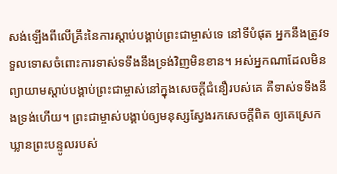សង់ឡើងពីលើគ្រឹះនៃការស្ដាប់បង្គាប់ព្រះជាម្ចាស់ទេ នៅទីបំផុត អ្នកនឹងត្រូវទទួលទោសចំពោះការទាស់ទទឹងនឹងទ្រង់វិញមិនខាន។ អស់អ្នកណាដែលមិនព្យាយាមស្ដាប់បង្គាប់ព្រះជាម្ចាស់នៅក្នុងសេចក្តីជំនឿរបស់គេ គឺទាស់ទទឹងនឹងទ្រង់ហើយ។ ព្រះជាម្ចាស់បង្គាប់ឲ្យមនុស្សស្វែងរកសេចក្តីពិត ឲ្យគេស្រេកឃ្លានព្រះបន្ទូលរបស់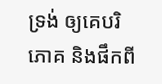ទ្រង់ ឲ្យគេបរិភោគ និងផឹកពី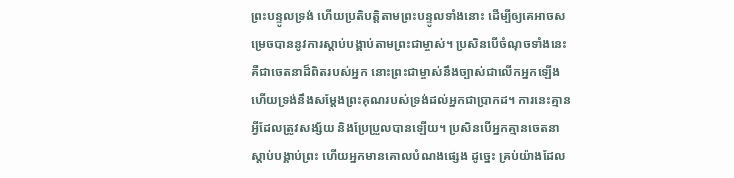ព្រះបន្ទូលទ្រង់ ហើយប្រតិបត្តិតាមព្រះបន្ទូលទាំងនោះ ដើម្បីឲ្យគេអាចសម្រេចបាននូវការស្ដាប់បង្គាប់តាមព្រះជាម្ចាស់។ ប្រសិនបើចំណុចទាំងនេះ គឺជាចេតនាដ៏ពិតរបស់អ្នក នោះព្រះជាម្ចាស់នឹងច្បាស់ជាលើកអ្នកឡើង ហើយទ្រង់នឹងសម្ដែងព្រះគុណរបស់ទ្រង់ដល់អ្នកជាប្រាកដ។ ការនេះគ្មានអ្វីដែលត្រូវសង្ស័យ និងប្រែប្រួលបានឡើយ។ ប្រសិនបើអ្នកគ្មានចេតនាស្ដាប់បង្គាប់ព្រះ ហើយអ្នកមានគោលបំណងផ្សេង ដូច្នេះ គ្រប់យ៉ាងដែល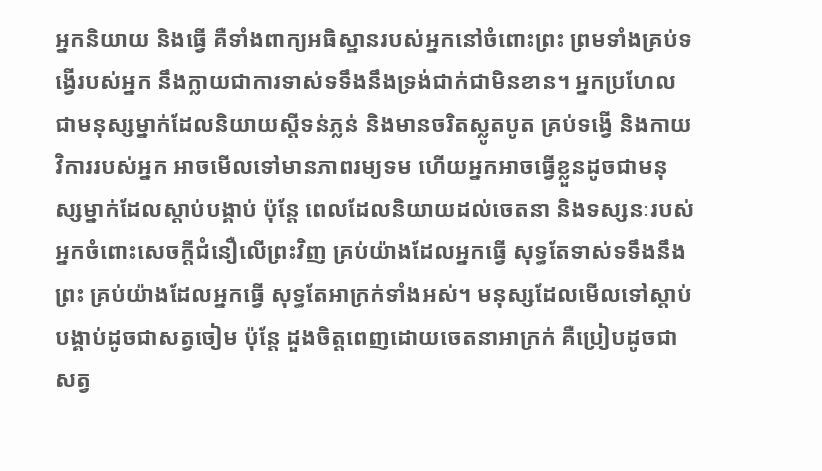អ្នកនិយាយ និងធ្វើ គឺទាំងពាក្យអធិស្ឋានរបស់អ្នកនៅចំពោះព្រះ ព្រមទាំងគ្រប់ទង្វើរបស់អ្នក នឹងក្លាយជាការទាស់ទទឹងនឹងទ្រង់ជាក់ជាមិនខាន។ អ្នកប្រហែលជាមនុស្សម្នាក់ដែលនិយាយស្ដីទន់ភ្លន់ និងមានចរិតស្លូតបូត គ្រប់ទង្វើ និងកាយវិការរបស់អ្នក អាចមើលទៅមានភាពរម្យទម ហើយអ្នកអាចធ្វើខ្លួនដូចជាមនុស្សម្នាក់ដែលស្ដាប់បង្គាប់ ប៉ុន្តែ ពេលដែលនិយាយដល់ចេតនា និងទស្សនៈរបស់អ្នកចំពោះសេចក្តីជំនឿលើព្រះវិញ គ្រប់យ៉ាងដែលអ្នកធ្វើ សុទ្ធតែទាស់ទទឹងនឹងព្រះ គ្រប់យ៉ាងដែលអ្នកធ្វើ សុទ្ធតែអាក្រក់ទាំងអស់។ មនុស្សដែលមើលទៅស្ដាប់បង្គាប់ដូចជាសត្វចៀម ប៉ុន្តែ ដួងចិត្តពេញដោយចេតនាអាក្រក់ គឺប្រៀបដូចជាសត្វ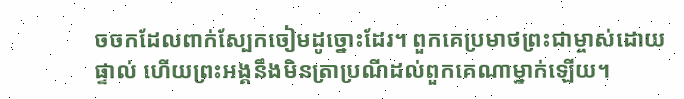ចចកដែលពាក់ស្បែកចៀមដូច្នោះដែរ។ ពួកគេប្រមាថព្រះជាម្ចាស់ដោយផ្ទាល់ ហើយព្រះអង្គនឹងមិនត្រាប្រណីដល់ពួកគេណាម្នាក់ឡើយ។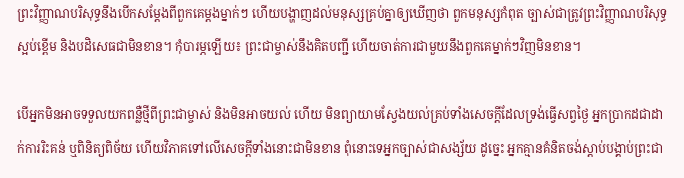ព្រះវិញ្ញាណបរិសុទ្ធនឹងបើកសម្ដែងពីពួកគេម្ដងម្នាក់ៗ ហើយបង្ហាញដល់មនុស្សគ្រប់គ្នាឲ្យឃើញថា ពួកមនុស្សកំពុត ច្បាស់ជាត្រូវព្រះវិញ្ញាណបរិសុទ្ធស្អប់ខ្ពើម និងបដិសេធជាមិនខាន។ កុំបារម្ភឡើយ៖ ព្រះជាម្ចាស់នឹងគិតបញ្ជី ហើយចាត់ការជាមួយនឹងពួកគេម្នាក់ៗវិញមិនខាន។

បើអ្នកមិនអាចទទួលយកពន្លឺថ្មីពីព្រះជាម្ចាស់ និងមិនអាចយល់ ហើយ មិនព្យាយាមស្វែងយល់គ្រប់ទាំងសេចក្តីដែលទ្រង់ធ្វើសព្វថ្ងៃ អ្នកប្រាកដជាដាក់ការរិះគន់ ឬពិនិត្យពិច័យ ហើយវិភាគទៅលើសេចក្តីទាំងនោះជាមិនខាន ពុំនោះទេអ្នកច្បាស់ជាសង្ស័យ ដូច្នេះ អ្នកគ្មានគំនិតចង់ស្ដាប់បង្គាប់ព្រះជា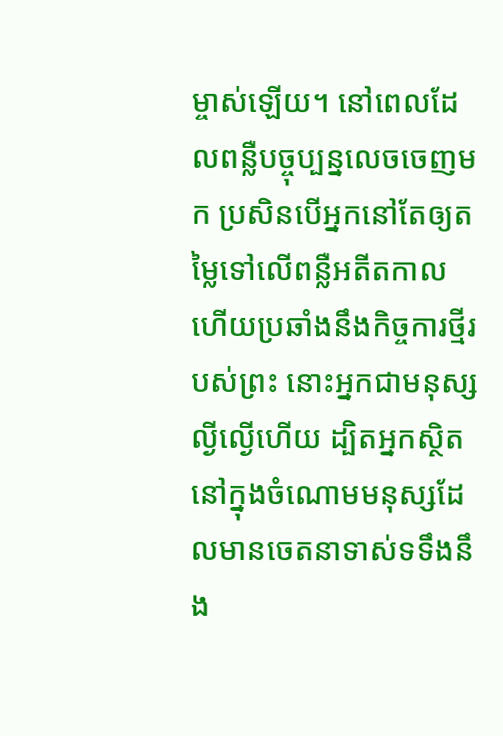ម្ចាស់ឡើយ។ នៅពេលដែលពន្លឺបច្ចុប្បន្នលេចចេញមក ប្រសិនបើអ្នកនៅតែឲ្យតម្លៃទៅលើពន្លឺអតីតកាល ហើយប្រឆាំងនឹងកិច្ចការថ្មីរបស់ព្រះ នោះអ្នកជាមនុស្សល្ងីល្ងើហើយ ដ្បិតអ្នកស្ថិតនៅក្នុងចំណោមមនុស្សដែលមានចេតនាទាស់ទទឹងនឹង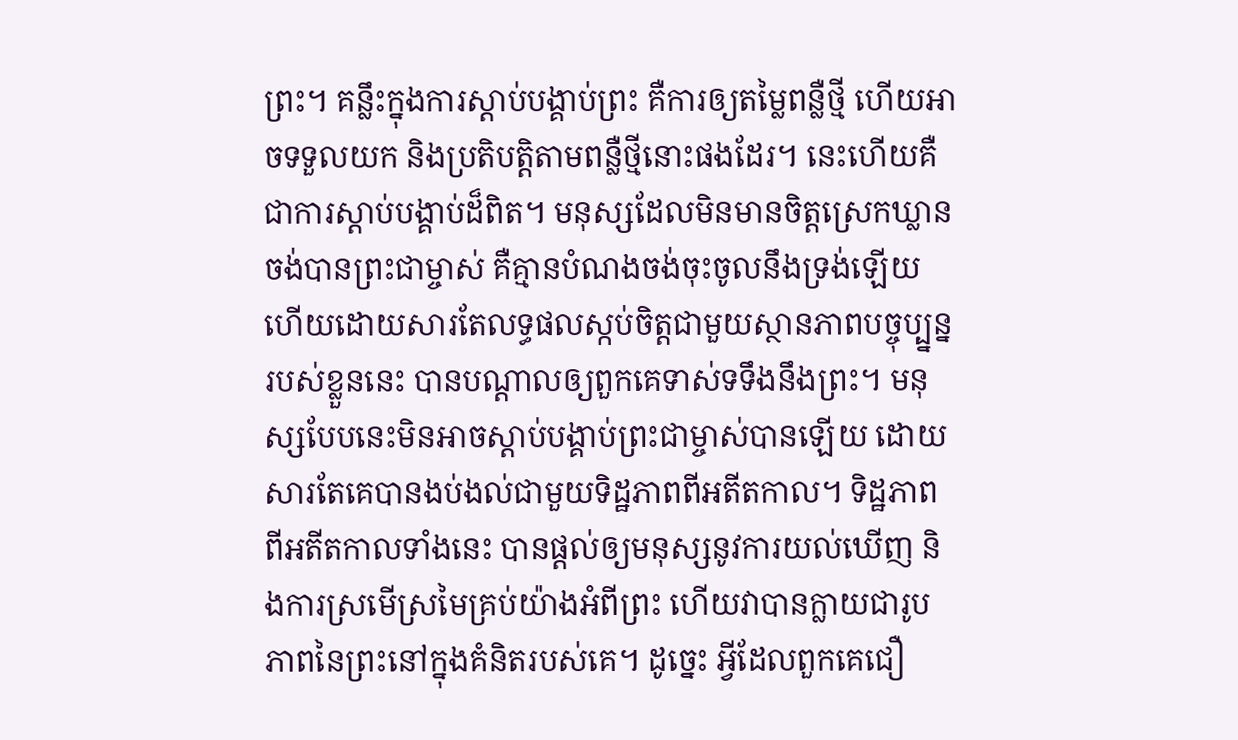ព្រះ។ គន្លឹះក្នុងការស្ដាប់បង្គាប់ព្រះ គឺការឲ្យតម្លៃពន្លឺថ្មី ហើយអាចទទួលយក និងប្រតិបត្តិតាមពន្លឺថ្មីនោះផងដែរ។ នេះហើយគឺជាការស្ដាប់បង្គាប់ដ៏ពិត។ មនុស្សដែលមិនមានចិត្តស្រេកឃ្លានចង់បានព្រះជាម្ចាស់ គឺគ្មានបំណងចង់ចុះចូលនឹងទ្រង់ឡើយ ហើយដោយសារតែលទ្ធផលស្កប់ចិត្តជាមួយស្ថានភាពបច្ចុប្ប្នន្នរបស់ខ្លួននេះ បានបណ្ដាលឲ្យពួកគេទាស់ទទឹងនឹងព្រះ។ មនុស្សបែបនេះមិនអាចស្ដាប់បង្គាប់ព្រះជាម្ចាស់បានឡើយ ដោយសារតែគេបានងប់ងល់ជាមួយទិដ្ឋភាពពីអតីតកាល។ ទិដ្ឋភាពពីអតីតកាលទាំងនេះ បានផ្ដល់ឲ្យមនុស្សនូវការយល់ឃើញ និងការស្រមើស្រមៃគ្រប់យ៉ាងអំពីព្រះ ហើយវាបានក្លាយជារូបភាពនៃព្រះនៅក្នុងគំនិតរបស់គេ។ ដូច្នេះ អ្វីដែលពួកគេជឿ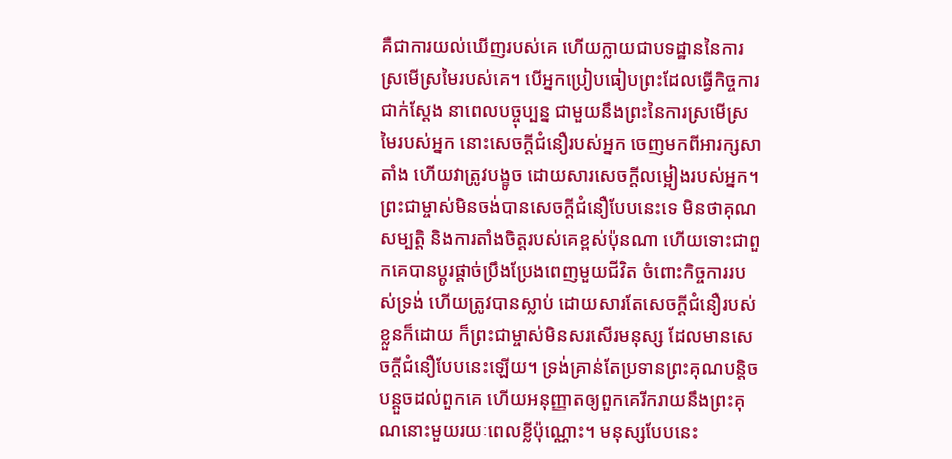គឺជាការយល់ឃើញរបស់គេ ហើយក្លាយជាបទដ្ឋាននៃការស្រមើស្រមៃរបស់គេ។ បើអ្នកប្រៀបធៀបព្រះដែលធ្វើកិច្ចការជាក់ស្ដែង នាពេលបច្ចុប្បន្ន ជាមួយនឹងព្រះនៃការស្រមើស្រមៃរបស់អ្នក នោះសេចក្តីជំនឿរបស់អ្នក ចេញមកពីអារក្សសាតាំង ហើយវាត្រូវបង្ខូច ដោយសារសេចក្តីលម្អៀងរបស់អ្នក។ ព្រះជាម្ចាស់មិនចង់បានសេចក្តីជំនឿបែបនេះទេ មិនថាគុណសម្បត្តិ និងការតាំងចិត្តរបស់គេខ្ពស់ប៉ុនណា ហើយទោះជាពួកគេបានប្ដូរផ្ដាច់ប្រឹងប្រែងពេញមួយជីវិត ចំពោះកិច្ចការរបស់ទ្រង់ ហើយត្រូវបានស្លាប់ ដោយសារតែសេចក្តីជំនឿរបស់ខ្លួនក៏ដោយ ក៏ព្រះជាម្ចាស់មិនសរសើរមនុស្ស ដែលមានសេចក្តីជំនឿបែបនេះឡើយ។ ទ្រង់គ្រាន់តែប្រទានព្រះគុណបន្ដិចបន្ដួចដល់ពួកគេ ហើយអនុញ្ញាតឲ្យពួកគេរីករាយនឹងព្រះគុណនោះមួយរយៈពេលខ្លីប៉ុណ្ណោះ។ មនុស្សបែបនេះ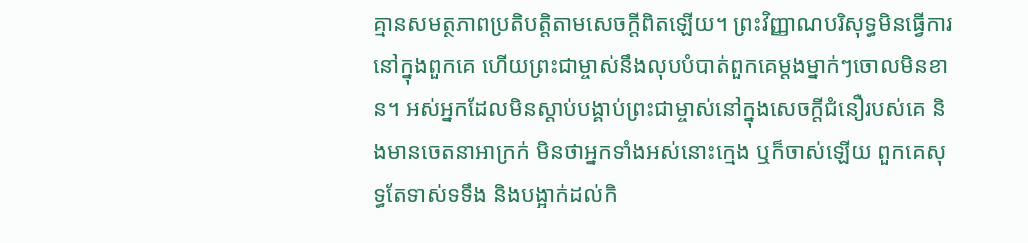គ្មានសមត្ថភាពប្រតិបត្តិតាមសេចក្តីពិតឡើយ។ ព្រះវិញ្ញាណបរិសុទ្ធមិនធ្វើការនៅក្នុងពួកគេ ហើយព្រះជាម្ចាស់នឹងលុបបំបាត់ពួកគេម្ដងម្នាក់ៗចោលមិនខាន។ អស់អ្នកដែលមិនស្ដាប់បង្គាប់ព្រះជាម្ចាស់នៅក្នុងសេចក្តីជំនឿរបស់គេ និងមានចេតនាអាក្រក់ មិនថាអ្នកទាំងអស់នោះក្មេង ឬក៏ចាស់ឡើយ ពួកគេសុទ្ធតែទាស់ទទឹង និងបង្អាក់ដល់កិ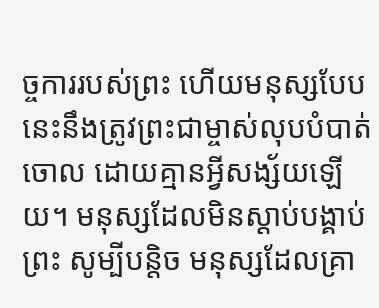ច្ចការរបស់ព្រះ ហើយមនុស្សបែបនេះនឹងត្រូវព្រះជាម្ចាស់លុបបំបាត់ចោល ដោយគ្មានអ្វីសង្ស័យឡើយ។ មនុស្សដែលមិនស្ដាប់បង្គាប់ព្រះ សូម្បីបន្តិច មនុស្សដែលគ្រា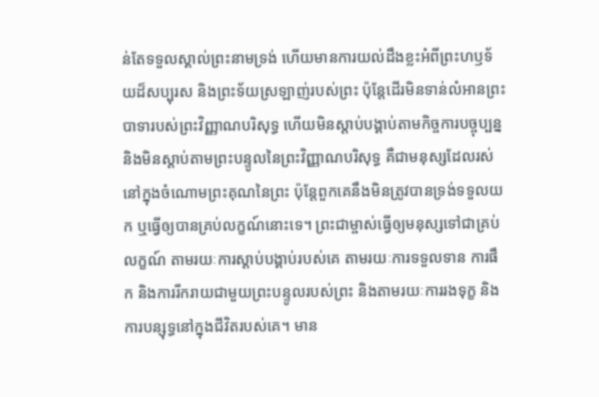ន់តែទទួលស្គាល់ព្រះនាមទ្រង់ ហើយមានការយល់ដឹងខ្លះអំពីព្រះហឫទ័យដ៏សប្បុរស និងព្រះទ័យស្រឡាញ់របស់ព្រះ ប៉ុន្តែដើរមិនទាន់លំអានព្រះបាទារបស់ព្រះវិញ្ញាណបរិសុទ្ធ ហើយមិនស្ដាប់បង្គាប់តាមកិច្ចការបច្ចុប្បន្ន និងមិនស្ដាប់តាមព្រះបន្ទូលនៃព្រះវិញ្ញាណបរិសុទ្ធ គឺជាមនុស្សដែលរស់នៅក្នុងចំណោមព្រះគុណនៃព្រះ ប៉ុន្តែពួកគេនឹងមិនត្រូវបានទ្រង់ទទួលយក ឬធ្វើឲ្យបានគ្រប់លក្ខណ៍នោះទេ។ ព្រះជាម្ចាស់ធ្វើឲ្យមនុស្សទៅជាគ្រប់លក្ខណ៍ តាមរយៈការស្ដាប់បង្គាប់របស់គេ តាមរយៈការទទួលទាន ការផឹក និងការរីករាយជាមួយព្រះបន្ទូលរបស់ព្រះ និងតាមរយៈការរងទុក្ខ និងការបន្សុទ្ធនៅក្នុងជីវិតរបស់គេ។ មាន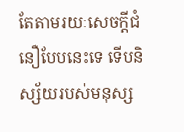តែតាមរយៈសេចក្តីជំនឿបែបនេះទេ ទើបនិស្ស័យរបស់មនុស្ស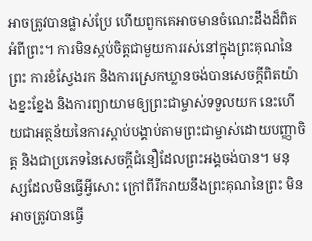អាចត្រូវបានផ្លាស់ប្រែ ហើយពួកគេអាចមានចំណេះដឹងដ៏ពិតអំពីព្រះ។ ការមិនស្កប់ចិត្តជាមួយការរស់នៅក្នុងព្រះគុណនៃព្រះ ការខំស្វែងរក និងការស្រេកឃ្លានចង់បានសេចក្តីពិតយ៉ាងខ្នះខ្នែង និងការព្យាយាមឲ្យព្រះជាម្ចាស់ទទួលយក នេះហើយជាអត្ថន័យនៃការស្ដាប់បង្គាប់តាមព្រះជាម្ចាស់ដោយបញ្ញាចិត្ត និងជាប្រភេទនៃសេចក្តីជំនឿដែលព្រះអង្គចង់បាន។ មនុស្សដែលមិនធ្វើអ្វីសោះ ក្រៅពីរីករាយនឹងព្រះគុណនៃព្រះ មិនអាចត្រូវបានធ្វើ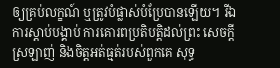ឲ្យគ្រប់លក្ខណ៍ ឬត្រូវបំផ្លាស់បំប្រែបានឡើយ។ រីឯការស្ដាប់បង្គាប់ ការគោរពប្រតិបត្តិដល់ព្រះ សេចក្តីស្រឡាញ់ និងចិត្តអត់ធ្មត់របស់ពួកគេ សុទ្ធ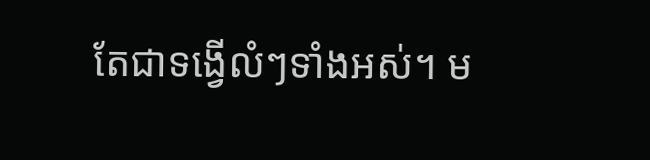តែជាទង្វើលំៗទាំងអស់។ ម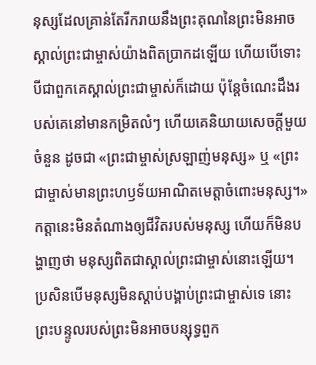នុស្សដែលគ្រាន់តែរីករាយនឹងព្រះគុណនៃព្រះមិនអាចស្គាល់ព្រះជាម្ចាស់យ៉ាងពិតប្រាកដឡើយ ហើយបើទោះបីជាពួកគេស្គាល់ព្រះជាម្ចាស់ក៏ដោយ ប៉ុន្តែចំណេះដឹងរបស់គេនៅមានកម្រិតលំៗ ហើយគេនិយាយសេចក្តីមួយចំនួន ដូចជា «ព្រះជាម្ចាស់ស្រឡាញ់មនុស្ស» ឬ «ព្រះជាម្ចាស់មានព្រះហឫទ័យអាណិតមេត្តាចំពោះមនុស្ស។» កត្តានេះមិនតំណាងឲ្យជីវិតរបស់មនុស្ស ហើយក៏មិនបង្ហាញថា មនុស្សពិតជាស្គាល់ព្រះជាម្ចាស់នោះឡើយ។ ប្រសិនបើមនុស្សមិនស្ដាប់បង្គាប់ព្រះជាម្ចាស់ទេ នោះព្រះបន្ទូលរបស់ព្រះមិនអាចបន្សុទ្ធពួក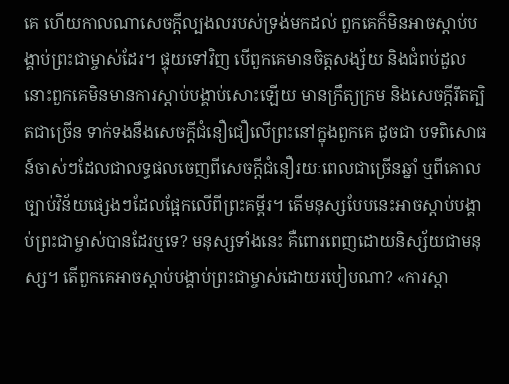គេ ហើយកាលណាសេចក្តីល្បងលរបស់ទ្រង់មកដល់ ពួកគេក៏មិនអាចស្ដាប់បង្គាប់ព្រះជាម្ចាស់ដែរ។ ផ្ទុយទៅវិញ បើពួកគេមានចិត្តសង្ស័យ និងជំពប់ដួល នោះពួកគេមិនមានការស្ដាប់បង្គាប់សោះឡើយ មានក្រឹត្យក្រម និងសេចក្ដីរឹតត្បិតជាច្រើន ទាក់ទងនឹងសេចក្តីជំនឿជឿលើព្រះនៅក្នុងពួកគេ ដូចជា បទពិសោធន៍ចាស់ៗដែលជាលទ្ធផលចេញពីសេចក្តីជំនឿរយៈពេលជាច្រើនឆ្នាំ ឬពីគោលច្បាប់វិន័យផ្សេងៗដែលផ្អែកលើពីព្រះគម្ពីរ។ តើមនុស្សបែបនេះអាចស្ដាប់បង្គាប់ព្រះជាម្ចាស់បានដែរឬទេ? មនុស្សទាំងនេះ គឺពោរពេញដោយនិស្ស័យជាមនុស្ស។ តើពួកគេអាចស្ដាប់បង្គាប់ព្រះជាម្ចាស់ដោយរបៀបណា? «ការស្ដា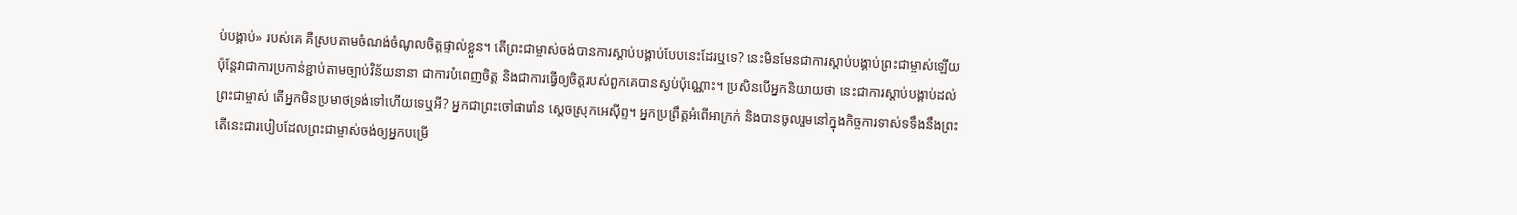ប់បង្គាប់» របស់គេ គឺស្របតាមចំណង់ចំណូលចិត្តផ្ទាល់ខ្លួន។ តើព្រះជាម្ចាស់ចង់បានការស្ដាប់បង្គាប់បែបនេះដែរឬទេ? នេះមិនមែនជាការស្ដាប់បង្គាប់ព្រះជាម្ចាស់ឡើយ ប៉ុន្តែវាជាការប្រកាន់ខ្ជាប់តាមច្បាប់វិន័យនានា ជាការបំពេញចិត្ត និងជាការធ្វើឲ្យចិត្តរបស់ពួកគេបានស្ងប់ប៉ុណ្ណោះ។ ប្រសិនបើអ្នកនិយាយថា នេះជាការស្ដាប់បង្គាប់ដល់ព្រះជាម្ចាស់ តើអ្នកមិនប្រមាថទ្រង់ទៅហើយទេឬអី? អ្នកជាព្រះចៅផារ៉ោន ស្ដេចស្រុកអេស៊ីព្ទ។ អ្នកប្រព្រឹត្តអំពើអាក្រក់ និងបានចូលរួមនៅក្នុងកិច្ចការទាស់ទទឹងនឹងព្រះ តើនេះជារបៀបដែលព្រះជាម្ចាស់ចង់ឲ្យអ្នកបម្រើ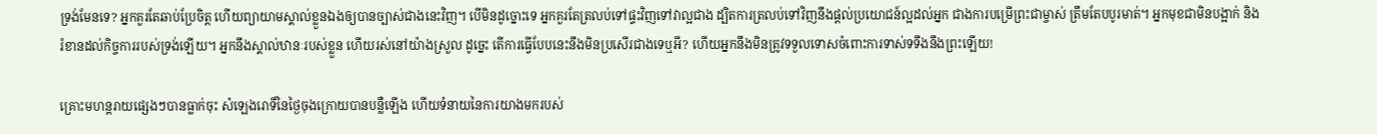ទ្រង់មែនទេ? អ្នកគួរតែឆាប់ប្រែចិត្ត ហើយព្យាយាមស្គាល់ខ្លួនឯងឲ្យបានច្បាស់ជាងនេះវិញ។ បើមិនដូច្នោះទេ អ្នកគួរតែត្រលប់ទៅផ្ទះវិញទៅវាល្អជាង ដ្បិតការត្រលប់ទៅវិញនឹងផ្ដល់ប្រយោជន៍ល្អដល់អ្នក ជាងការបម្រើព្រះជាម្ចាស់ ត្រឹមតែបបូរមាត់។ អ្នកមុខជាមិនបង្អាក់ និងរំខានដល់កិច្ចការរបស់ទ្រង់ឡើយ។ អ្នកនឹងស្គាល់ឋានៈរបស់ខ្លួន ហើយរស់នៅយ៉ាងស្រួល ដូច្នេះ តើការធ្វើបែបនេះនឹងមិនប្រសើរជាងទេឬអី? ហើយអ្នកនឹងមិនត្រូវទទួលទោសចំពោះការទាស់ទទឹងនឹងព្រះឡើយ!

គ្រោះមហន្តរាយផ្សេងៗបានធ្លាក់ចុះ សំឡេងរោទិ៍នៃថ្ងៃចុងក្រោយបានបន្លឺឡើង ហើយទំនាយនៃការយាងមករបស់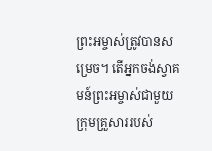ព្រះអម្ចាស់ត្រូវបានសម្រេច។ តើអ្នកចង់ស្វាគមន៍ព្រះអម្ចាស់ជាមួយក្រុមគ្រួសាររបស់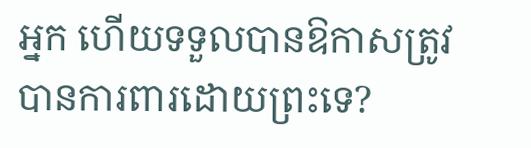អ្នក ហើយទទួលបានឱកាសត្រូវបានការពារដោយព្រះទេ?